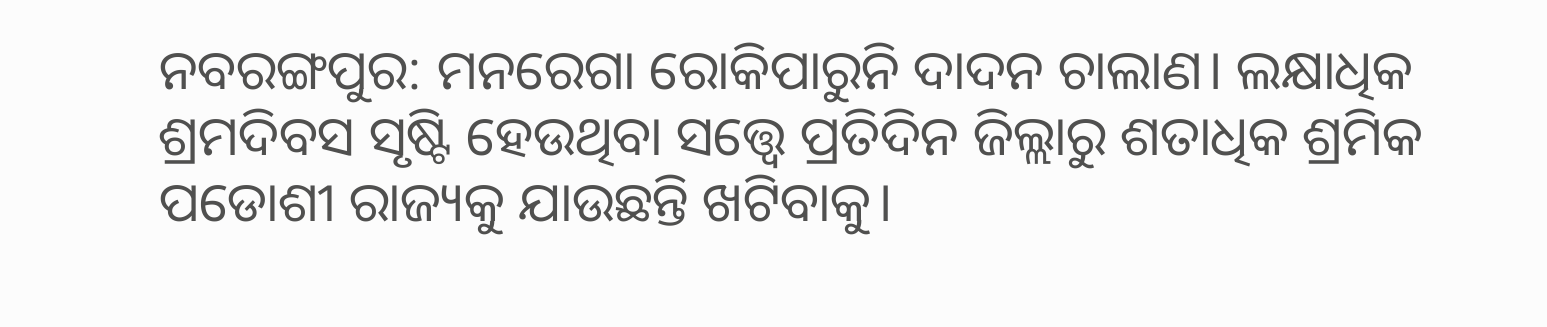ନବରଙ୍ଗପୁର: ମନରେଗା ରୋକିପାରୁନି ଦାଦନ ଚାଲାଣ। ଲକ୍ଷାଧିକ ଶ୍ରମଦିବସ ସୃଷ୍ଟି ହେଉଥିବା ସତ୍ତ୍ବେ ପ୍ରତିଦିନ ଜିଲ୍ଲାରୁ ଶତାଧିକ ଶ୍ରମିକ ପଡୋଶୀ ରାଜ୍ୟକୁ ଯାଉଛନ୍ତି ଖଟିବାକୁ।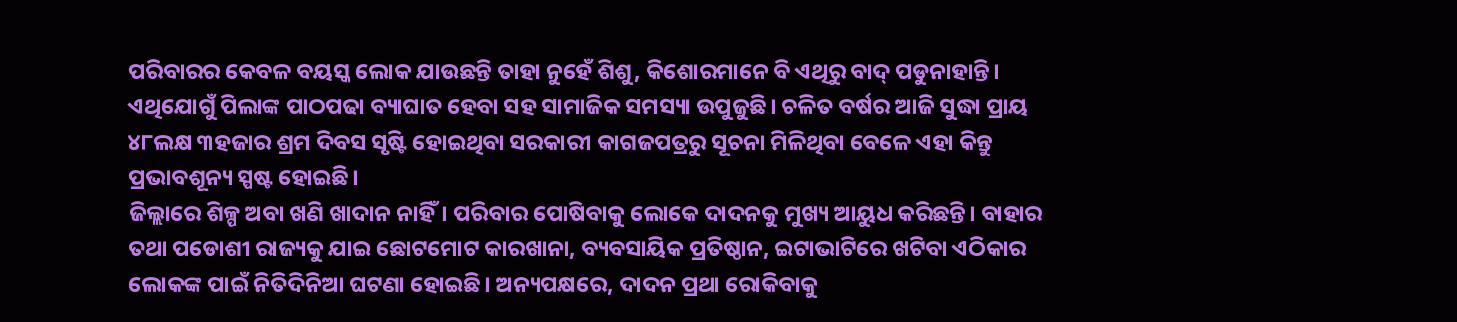ପରିବାରର କେବଳ ବୟସ୍କ ଲୋକ ଯାଉଛନ୍ତି ତାହା ନୁହେଁ ଶିଶୁ, କିଶୋରମାନେ ବି ଏଥିରୁ ବାଦ୍ ପଡୁନାହାନ୍ତି। ଏଥିଯୋଗୁଁ ପିଲାଙ୍କ ପାଠପଢା ବ୍ୟାଘାତ ହେବା ସହ ସାମାଜିକ ସମସ୍ୟା ଉପୁଜୁଛି। ଚଳିତ ବର୍ଷର ଆଜି ସୁଦ୍ଧା ପ୍ରାୟ ୪୮ଲକ୍ଷ ୩ହଜାର ଶ୍ରମ ଦିବସ ସୃଷ୍ଟି ହୋଇଥିବା ସରକାରୀ କାଗଜପତ୍ରରୁ ସୂଚନା ମିଳିଥିବା ବେଳେ ଏହା କିନ୍ତୁ ପ୍ରଭାବଶୂନ୍ୟ ସ୍ପଷ୍ଟ ହୋଇଛି।
ଜିଲ୍ଲାରେ ଶିଳ୍ପ ଅବା ଖଣି ଖାଦାନ ନାହିଁ। ପରିବାର ପୋଷିବାକୁ ଲୋକେ ଦାଦନକୁ ମୁଖ୍ୟ ଆୟୁଧ କରିଛନ୍ତି। ବାହାର ତଥା ପଡୋଶୀ ରାଜ୍ୟକୁ ଯାଇ ଛୋଟମୋଟ କାରଖାନା, ବ୍ୟବସାୟିକ ପ୍ରତିଷ୍ଠାନ, ଇଟାଭାଟିରେ ଖଟିବା ଏଠିକାର ଲୋକଙ୍କ ପାଇଁ ନିତିଦିନିଆ ଘଟଣା ହୋଇଛି। ଅନ୍ୟପକ୍ଷରେ, ଦାଦନ ପ୍ରଥା ରୋକିବାକୁ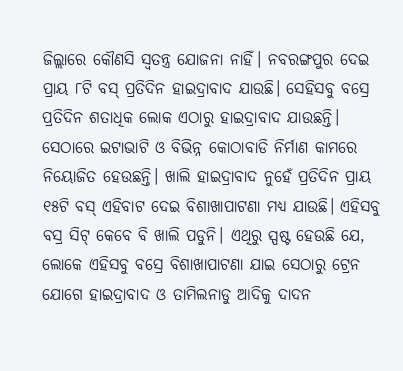ଜିଲ୍ଲାରେ କୌଣସି ସ୍ବତନ୍ତ୍ର ଯୋଜନା ନାହିଁ। ନବରଙ୍ଗପୁର ଦେଇ ପ୍ରାୟ ୮ଟି ବସ୍ ପ୍ରତିଦିନ ହାଇଦ୍ରାବାଦ ଯାଉଛି। ସେହିସବୁ ବସ୍ରେ ପ୍ରତିଦିନ ଶତାଧିକ ଲୋକ ଏଠାରୁ ହାଇଦ୍ରାବାଦ ଯାଉଛନ୍ତି। ସେଠାରେ ଇଟାଭାଟି ଓ ବିଭିନ୍ନ କୋଠାବାଡି ନିର୍ମାଣ କାମରେ ନିୟୋଜିତ ହେଉଛନ୍ତି। ଖାଲି ହାଇଦ୍ରାବାଦ ନୁହେଁ ପ୍ରତିଦିନ ପ୍ରାୟ ୧୫ଟି ବସ୍ ଏହିବାଟ ଦେଇ ବିଶାଖାପାଟଣା ମଧ୍ୟ ଯାଉଛି। ଏହିସବୁ ବସ୍ର ସିଟ୍ କେବେ ବି ଖାଲି ପଡୁନି। ଏଥିରୁ ସ୍ପଷ୍ଟ ହେଉଛି ଯେ, ଲୋକେ ଏହିସବୁ ବସ୍ରେ ବିଶାଖାପାଟଣା ଯାଇ ସେଠାରୁ ଟ୍ରେନ ଯୋଗେ ହାଇଦ୍ରାବାଦ ଓ ତାମିଲନାଡୁ ଆଦିକୁ ଦାଦନ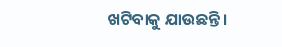ଖଟିବାକୁ ଯାଉଛନ୍ତି।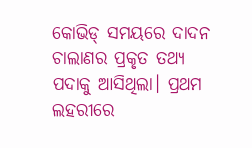କୋଭିଡ୍ ସମୟରେ ଦାଦନ ଚାଲାଣର ପ୍ରକୃତ ତଥ୍ୟ ପଦାକୁ ଆସିଥିଲା। ପ୍ରଥମ ଲହରୀରେ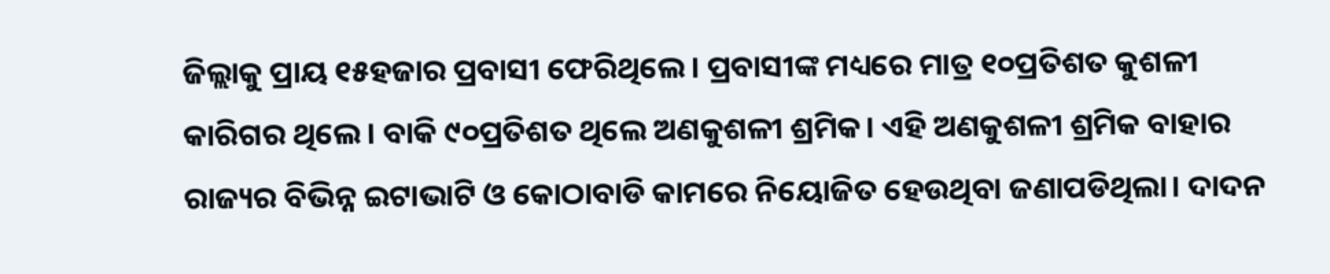ଜିଲ୍ଲାକୁ ପ୍ରାୟ ୧୫ହଜାର ପ୍ରବାସୀ ଫେରିଥିଲେ। ପ୍ରବାସୀଙ୍କ ମଧ୍ୟରେ ମାତ୍ର ୧୦ପ୍ରତିଶତ କୁଶଳୀ କାରିଗର ଥିଲେ। ବାକି ୯୦ପ୍ରତିଶତ ଥିଲେ ଅଣକୁଶଳୀ ଶ୍ରମିକ। ଏହି ଅଣକୁଶଳୀ ଶ୍ରମିକ ବାହାର ରାଜ୍ୟର ବିଭିନ୍ନ ଇଟାଭାଟି ଓ କୋଠାବାଡି କାମରେ ନିୟୋଜିତ ହେଉଥିବା ଜଣାପଡିଥିଲା। ଦାଦନ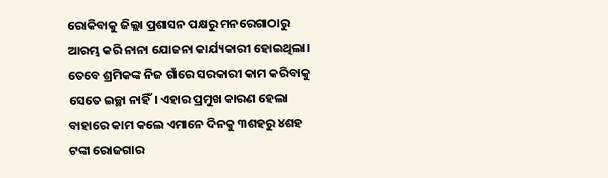ରୋକିବାକୁ ଜିଲ୍ଲା ପ୍ରଶାସନ ପକ୍ଷରୁ ମନରେଗାଠାରୁ ଆରମ୍ଭ କରି ନାନା ଯୋଜନା କାର୍ଯ୍ୟକାରୀ ହୋଇଥିଲା। ତେବେ ଶ୍ରମିକଙ୍କ ନିଜ ଗାଁରେ ସରକାରୀ କାମ କରିବାକୁ ସେତେ ଇଚ୍ଛା ନାହିଁ। ଏହାର ପ୍ରମୁଖ କାରଣ ହେଲା ବାହାରେ କାମ କଲେ ଏମାନେ ଦିନକୁ ୩ଶହରୁ ୪ଶହ ଟଙ୍କା ରୋଜଗାର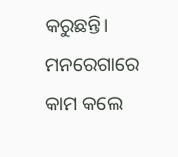କରୁଛନ୍ତି। ମନରେଗାରେ କାମ କଲେ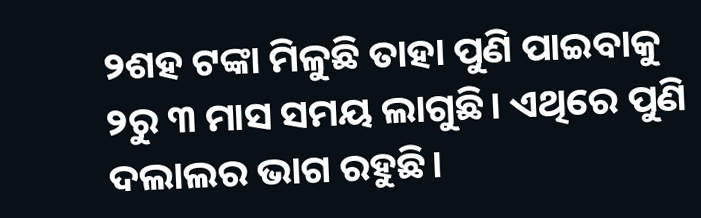୨ଶହ ଟଙ୍କା ମିଳୁଛି ତାହା ପୁଣି ପାଇବାକୁ ୨ରୁ ୩ ମାସ ସମୟ ଲାଗୁଛି। ଏଥିରେ ପୁଣି ଦଲାଲର ଭାଗ ରହୁଛି।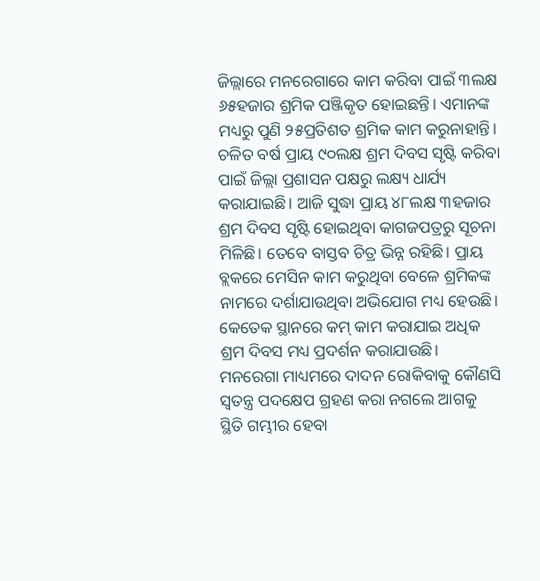ଜିଲ୍ଲାରେ ମନରେଗାରେ କାମ କରିବା ପାଇଁ ୩ଲକ୍ଷ ୬୫ହଜାର ଶ୍ରମିକ ପଞ୍ଜିକୃତ ହୋଇଛନ୍ତି। ଏମାନଙ୍କ ମଧ୍ୟରୁ ପୁଣି ୨୫ପ୍ରତିଶତ ଶ୍ରମିକ କାମ କରୁନାହାନ୍ତି। ଚଳିତ ବର୍ଷ ପ୍ରାୟ ୯୦ଲକ୍ଷ ଶ୍ରମ ଦିବସ ସୃଷ୍ଟି କରିବା ପାଇଁ ଜିଲ୍ଲା ପ୍ରଶାସନ ପକ୍ଷରୁ ଲକ୍ଷ୍ୟ ଧାର୍ଯ୍ୟ କରାଯାଇଛି। ଆଜି ସୁଦ୍ଧା ପ୍ରାୟ ୪୮ଲକ୍ଷ ୩ହଜାର ଶ୍ରମ ଦିବସ ସୃଷ୍ଟି ହୋଇଥିବା କାଗଜପତ୍ରରୁ ସୂଚନା ମିଳିଛି। ତେବେ ବାସ୍ତବ ଚିତ୍ର ଭିନ୍ନ ରହିଛି। ପ୍ରାୟ ବ୍ଲକରେ ମେସିନ କାମ କରୁଥିବା ବେଳେ ଶ୍ରମିକଙ୍କ ନାମରେ ଦର୍ଶାଯାଉଥିବା ଅଭିଯୋଗ ମଧ୍ୟ ହେଉଛି। କେତେକ ସ୍ଥାନରେ କମ୍ କାମ କରାଯାଇ ଅଧିକ ଶ୍ରମ ଦିବସ ମଧ୍ୟ ପ୍ରଦର୍ଶନ କରାଯାଉଛି। ମନରେଗା ମାଧ୍ୟମରେ ଦାଦନ ରୋକିବାକୁ କୌଣସି ସ୍ବତନ୍ତ୍ର ପଦକ୍ଷେପ ଗ୍ରହଣ କରା ନଗଲେ ଆଗକୁ ସ୍ଥିତି ଗମ୍ଭୀର ହେବା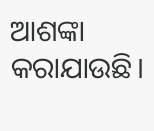ଆଶଙ୍କା କରାଯାଉଛି।